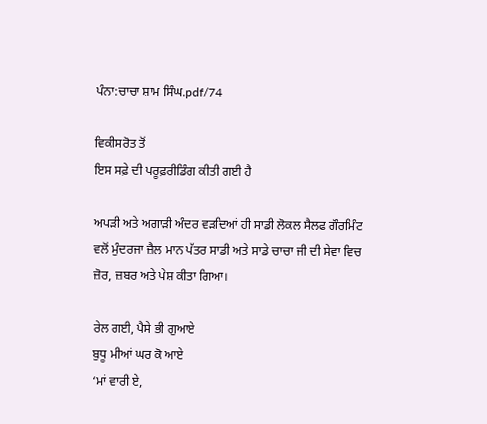ਪੰਨਾ:ਚਾਚਾ ਸ਼ਾਮ ਸਿੰਘ.pdf/74

ਵਿਕੀਸਰੋਤ ਤੋਂ
ਇਸ ਸਫ਼ੇ ਦੀ ਪਰੂਫ਼ਰੀਡਿੰਗ ਕੀਤੀ ਗਈ ਹੈ

ਅਪੜੀ ਅਤੇ ਅਗਾੜੀ ਅੰਦਰ ਵੜਦਿਆਂ ਹੀ ਸਾਡੀ ਲੋਕਲ ਸੈਲਫ ਗੌਰਮਿੰਟ ਵਲੋਂ ਮੁੰਦਰਜਾ ਜ਼ੈਲ ਮਾਨ ਪੱਤਰ ਸਾਡੀ ਅਤੇ ਸਾਡੇ ਚਾਚਾ ਜੀ ਦੀ ਸੇਵਾ ਵਿਚ ਜ਼ੋਰ, ਜ਼ਬਰ ਅਤੇ ਪੇਸ਼ ਕੀਤਾ ਗਿਆ।

ਰੇਲ ਗਈ, ਪੈਸੇ ਭੀ ਗੁਆਏ
ਬੁਧੂ ਮੀਆਂ ਘਰ ਕੋ ਆਏ
‘ਮਾਂ ਵਾਰੀ ਏ,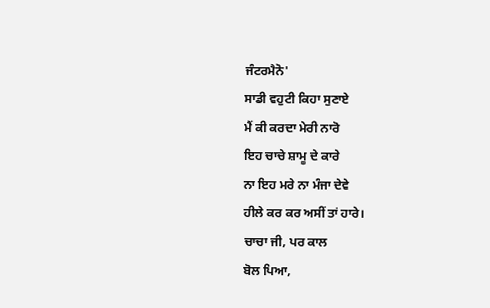ਜੰਟਰਮੈਨੋ'
ਸਾਡੀ ਵਹੁਟੀ ਕਿਹਾ ਸੁਣਾਏ
ਮੈਂ ਕੀ ਕਰਦਾ ਮੇਰੀ ਨਾਰੋ
ਇਹ ਚਾਚੇ ਸ਼ਾਮੂ ਦੇ ਕਾਰੇ
ਨਾ ਇਹ ਮਰੇ ਨਾ ਮੰਜਾ ਦੇਵੇ
ਹੀਲੇ ਕਰ ਕਰ ਅਸੀਂ ਤਾਂ ਹਾਰੇ।
ਚਾਚਾ ਜੀ, ਪਰ ਕਾਲ
ਬੋਲ ਪਿਆ,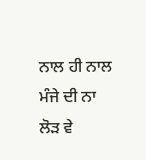ਨਾਲ ਹੀ ਨਾਲ
ਮੰਜੇ ਦੀ ਨਾ ਲੋੜ ਵੇ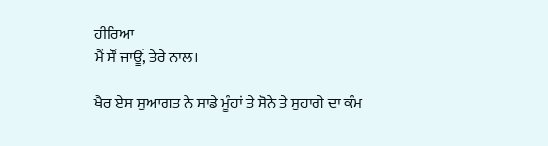ਹੀਰਿਆ
ਮੈਂ ਸੌਂ ਜਾਊਂ, ਤੇਰੇ ਨਾਲ।

ਖੈਰ ਏਸ ਸੁਆਗਤ ਨੇ ਸਾਡੇ ਮੂੰਹਾਂ ਤੇ ਸੋਨੇ ਤੇ ਸੁਹਾਗੇ ਦਾ ਕੰਮ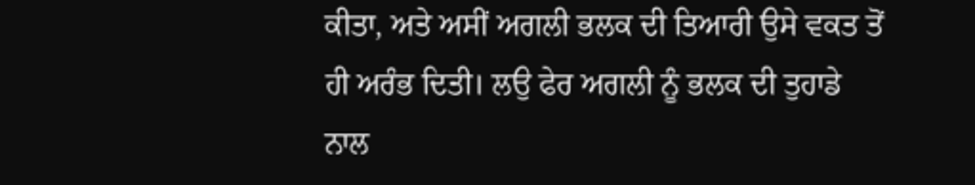ਕੀਤਾ, ਅਤੇ ਅਸੀਂ ਅਗਲੀ ਭਲਕ ਦੀ ਤਿਆਰੀ ਉਸੇ ਵਕਤ ਤੋਂ ਹੀ ਅਰੰਭ ਦਿਤੀ। ਲਉ ਫੇਰ ਅਗਲੀ ਨੂੰ ਭਲਕ ਦੀ ਤੁਹਾਡੇ ਨਾਲ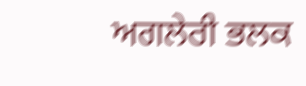ਅਗਲੇਰੀ ਭਲਕ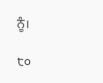ਨੂੰ।

੮੦